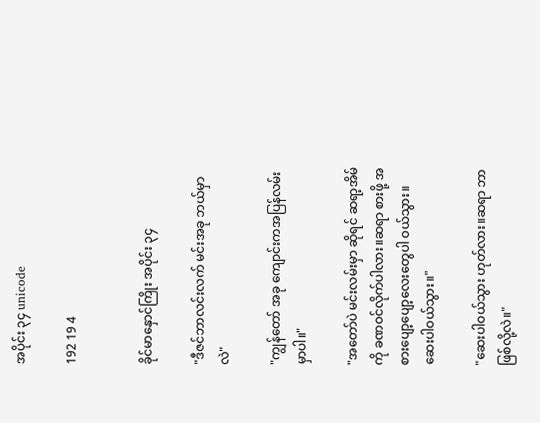အပိုင်း ၃၄ unicode

192 19 4


ခိုင်မာနှောင်ကြိုး အပိုင်း ၃၄

"ဒီဇင်ဘာလင်းလက် မင်းအခု ဘယ်မှာလဲ"

"ကျွန်တော် အခု ကျောင်းကအပြန်လမ်းမှာပါ။"

"အတော်ပဲ မင်းလမ်းမှာ ဆိုရင် ဆရာ့အိမ်ကို ခဏဝင်လိုက်ပါလား။ဆရာ စားဖို့ အစားပျော့ပျော့လေးတွေပါ ဝယ်သွား။ဆေးပါဝယ်သွား။"

"ဆေးပါဝယ်သွား ဟုတ်လား။ဆရာ ဘာဖြစ်လို့လဲ။"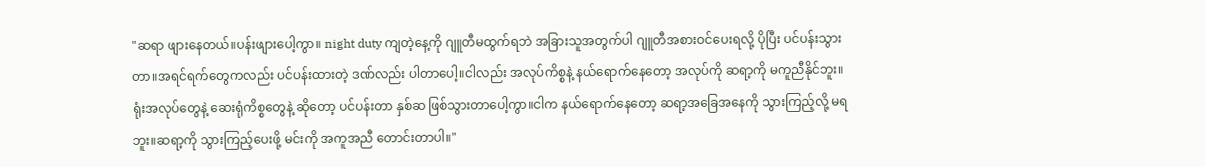"ဆရာ ဖျားနေတယ်။ပန်းဖျားပေါ့ကွာ။ night duty ကျတဲ့နေ့ကို ဂျူတီမထွက်ရဘဲ အခြားသူအတွက်ပါ ဂျူတီအစားဝင်ပေးရလို့ ပိုပြီး ပင်ပန်းသွားတာ။အရင်ရက်တွေကလည်း ပင်ပန်းထားတဲ့ ဒဏ်လည်း ပါတာပေါ့။ငါလည်း အလုပ်ကိစ္စနဲ့ နယ်ရောက်နေတော့ အလုပ်ကို ဆရာ့ကို မကူညီနိုင်ဘူး။ရုံးအလုပ်တွေနဲ့ ဆေးရုံကိစ္စတွေနဲ့ ဆိုတော့ ပင်ပန်းတာ နှစ်ဆ ဖြစ်သွားတာပေါ့ကွာ။ငါက နယ်ရောက်နေတော့ ဆရာ့အခြေအနေကို သွားကြည့်လို့ မရဘူး။ဆရာ့ကို သွားကြည့်ပေးဖို့ မင်းကို အကူအညီ တောင်းတာပါ။"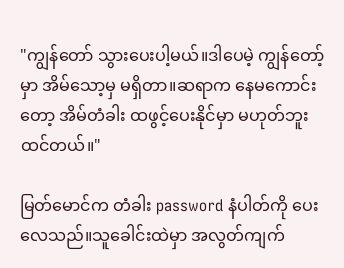"ကျွန်တော် သွားပေးပါ့မယ်။ဒါပေမဲ့ ကျွန်တော့်မှာ အိမ်သော့မှ မရှိတာ။ဆရာက နေမကောင်းတော့ အိမ်တံခါး ထဖွင့်ပေးနိုင်မှာ မဟုတ်ဘူး ထင်တယ်။"

မြတ်မောင်က တံခါး password နံပါတ်ကို ပေးလေသည်။သူခေါင်းထဲမှာ အလွတ်ကျက်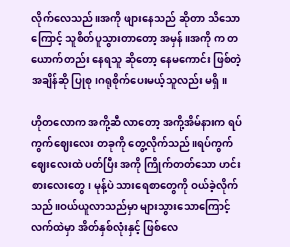လိုက်လေသည်။အကို ဖျားနေသည် ဆိုတာ သိသောကြောင့် သူစိတ်ပူသွားတာတော့ အမှန်။အကို က တယောက်တည်း နေရသူ ဆိုတော့ နေမကောင်း ဖြစ်တဲ့အချိန်ဆို ပြုစု၊ဂရုစိုက်ပေးမယ့်သူလည်း မရှိ။

ဟိုတလောက အကို့ဆီ လာတော့ အကို့အိမ်နားက ရပ်ကွက်ဈေးလေး တခုကို တွေ့လိုက်သည်။ရပ်ကွက်ဈေးလေးထဲ ပတ်ပြီး အကို ကြိုက်တတ်သော ဟင်းစားလေးတွေ၊ မုန့်ပဲ သားရေစာတွေကို ဝယ်ခဲ့လိုက်သည်။ဝယ်ယူလာသည်မှာ များသွားသောကြောင့် လက်ထဲမှာ အိတ်နှစ်လုံးနှင့် ဖြစ်လေ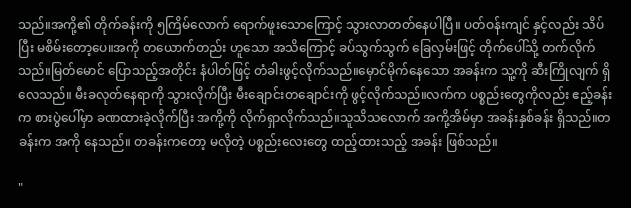သည်။အကို့၏ တိုက်ခန်းကို ၅ကြိမ်လောက် ရောက်ဖူးသောကြောင့် သွားလာတတ်နေပါပြီ။ ပတ်ဝန်းကျင် နှင့်လည်း သိပ်ပြီး မစိမ်းတော့ပေ။အကို တယောက်တည်း ဟူသော အသိကြောင့် ခပ်သွက်သွက် ခြေလှမ်းဖြင့် တိုက်ပေါ်သို့ တက်လိုက် သည်။မြတ်မောင် ပြောသည့်အတိုင်း နံပါတ်ဖြင့် တံခါးဖွင့်လိုက်သည်။မှောင်မိုက်နေသော အခန်းက သူ့ကို ဆီးကြိုလျက် ရှိလေသည်။ မီးခလုတ်နေရာကို သွားလိုက်ပြီး မီးချောင်းတချောင်းကို ဖွင့်လိုက်သည်။လက်က ပစ္စည်းတွေကိုလည်း ဧည့်ခန်းက စားပွဲပေါ်မှာ ခဏထားခဲ့လိုက်ပြီး အကို့ကို လိုက်ရှာလိုက်သည်။သူသိသလောက် အကို့အိမ်မှာ အခန်းနှစ်ခန်း ရှိသည်။တခန်းက အကို နေသည်။ တခန်းကတော့ မလိုတဲ့ ပစ္စည်းလေးတွေ ထည့်ထားသည့် အခန်း ဖြစ်သည်။

"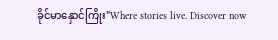ခိုင်မာနှောင်ကြိုး"Where stories live. Discover now